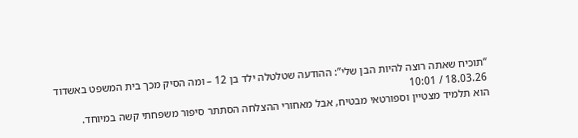“תוכיח שאתה רוצה להיות הבן שלי”: ההודעה שטלטלה ילד בן 12 – ומה הסיק מכך בית המשפט באשדוד
18.03.26 / 10:01
הוא תלמיד מצטיין וספורטאי מבטיח, אבל מאחורי ההצלחה הסתתר סיפור משפחתי קשה במיוחד.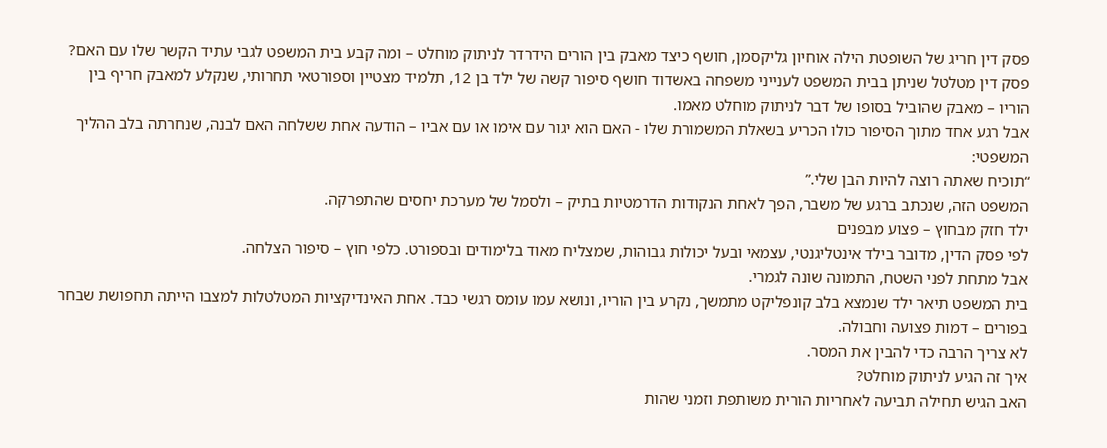פסק דין חריג של השופטת הילה אוחיון גליקסמן, חושף כיצד מאבק בין הורים הידרדר לניתוק מוחלט – ומה קבע בית המשפט לגבי עתיד הקשר שלו עם האם?
פסק דין מטלטל שניתן בבית המשפט לענייני משפחה באשדוד חושף סיפור קשה של ילד בן 12, תלמיד מצטיין וספורטאי תחרותי, שנקלע למאבק חריף בין הוריו – מאבק שהוביל בסופו של דבר לניתוק מוחלט מאמו.
אבל רגע אחד מתוך הסיפור כולו הכריע בשאלת המשמורת שלו - האם הוא יגור עם אימו או עם אביו – הודעה אחת ששלחה האם לבנה, שנחרתה בלב ההליך המשפטי:
“תוכיח שאתה רוצה להיות הבן שלי.”
המשפט הזה, שנכתב ברגע של משבר, הפך לאחת הנקודות הדרמטיות בתיק – ולסמל של מערכת יחסים שהתפרקה.
ילד חזק מבחוץ – פצוע מבפנים
לפי פסק הדין, מדובר בילד אינטליגנטי, עצמאי ובעל יכולות גבוהות, שמצליח מאוד בלימודים ובספורט. כלפי חוץ – סיפור הצלחה.
אבל מתחת לפני השטח, התמונה שונה לגמרי.
בית המשפט תיאר ילד שנמצא בלב קונפליקט מתמשך, נקרע בין הוריו, ונושא עמו עומס רגשי כבד. אחת האינדיקציות המטלטלות למצבו הייתה תחפושת שבחר בפורים – דמות פצועה וחבולה.
לא צריך הרבה כדי להבין את המסר.
איך זה הגיע לניתוק מוחלט?
האב הגיש תחילה תביעה לאחריות הורית משותפת וזמני שהות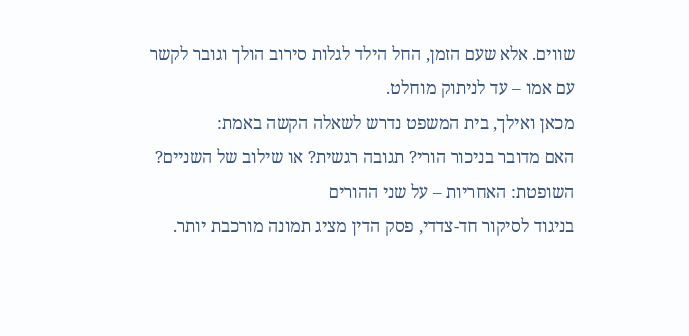שווים. אלא שעם הזמן, החל הילד לגלות סירוב הולך וגובר לקשר עם אמו – עד לניתוק מוחלט.
מכאן ואילך, בית המשפט נדרש לשאלה הקשה באמת:
האם מדובר בניכור הורי? תגובה רגשית? או שילוב של השניים?
השופטת: האחריות – על שני ההורים
בניגוד לסיקור חד-צדדי, פסק הדין מציג תמונה מורכבת יותר.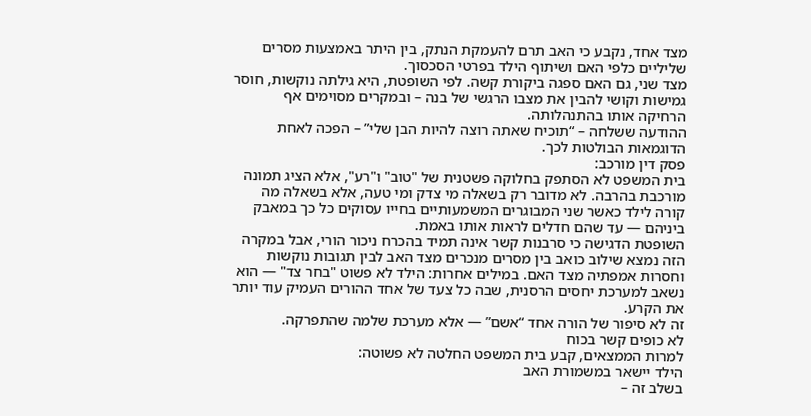מצד אחד, נקבע כי האב תרם להעמקת הנתק, בין היתר באמצעות מסרים שליליים כלפי האם ושיתוף הילד בפרטי הסכסוך.
מצד שני, גם האם ספגה ביקורת קשה. לפי השופטת, היא גילתה נוקשות, חוסר גמישות וקושי להבין את מצבו הרגשי של בנה – ובמקרים מסוימים אף הרחיקה אותו בהתנהלותה.
ההודעה ששלחה – “תוכיח שאתה רוצה להיות הבן שלי” – הפכה לאחת הדוגמאות הבולטות לכך.
פסק דין מורכב:
בית המשפט לא הסתפק בחלוקה פשטנית של "טוב" ו"רע", אלא הציג תמונה מורכבת בהרבה. לא מדובר רק בשאלה מי צדק ומי טעה, אלא בשאלה מה קורה לילד כאשר שני המבוגרים המשמעותיים בחייו עסוקים כל כך במאבק ביניהם — עד שהם חדלים לראות אותו באמת.
השופטת הדגישה כי סרבנות קשר אינה תמיד בהכרח ניכור הורי, אבל במקרה הזה נמצא שילוב כואב בין מסרים מנכרים מצד האב לבין תגובות נוקשות וחסרות אמפתיה מצד האם. במילים אחרות: הילד לא פשוט "בחר צד" — הוא נשאב למערכת יחסים הרסנית, שבה כל צעד של אחד ההורים העמיק עוד יותר את הקרע.
זה לא סיפור של הורה אחד “אשם” — אלא מערכת שלמה שהתפרקה.
לא כופים קשר בכוח
למרות הממצאים, קבע בית המשפט החלטה לא פשוטה:
הילד יישאר במשמורת האב
בשלב זה –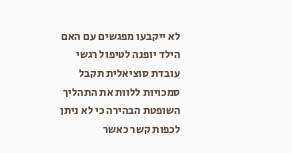לא ייקבעו מפגשים עם האם
הילד יופנה לטיפול רגשי
עובדת סוציאלית תקבל סמכויות ללוות את התהליך
השופטת הבהירה כי לא ניתן לכפות קשר כאשר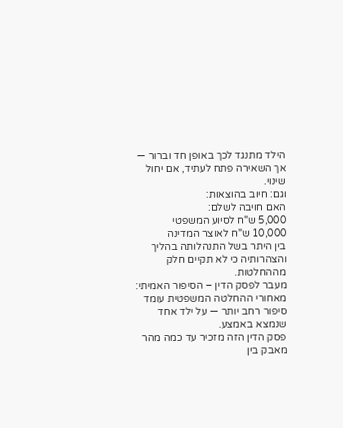הילד מתנגד לכך באופן חד וברור — אך השאירה פתח לעתיד, אם יחול שינוי.
וגם: חיוב בהוצאות:
האם חויבה לשלם:
5,000 ש"ח לסיוע המשפטי
10,000 ש"ח לאוצר המדינה
בין היתר בשל התנהלותה בהליך והצהרותיה כי לא תקיים חלק מההחלטות.
מעבר לפסק הדין – הסיפור האמיתי:
מאחורי ההחלטה המשפטית עומד סיפור רחב יותר — על ילד אחד שנמצא באמצע.
פסק הדין הזה מזכיר עד כמה מהר מאבק בין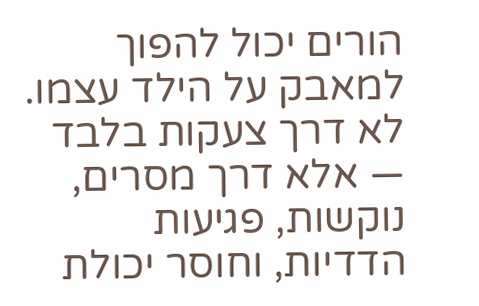הורים יכול להפוך למאבק על הילד עצמו.
לא דרך צעקות בלבד — אלא דרך מסרים, נוקשות, פגיעות הדדיות, וחוסר יכולת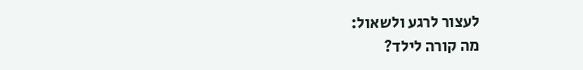לעצור לרגע ולשאול:
מה קורה לילד?